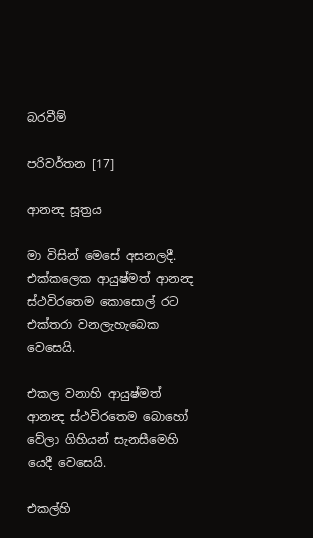බරවීම්

පරිවර්තන [17]

ආනන්‍ද සූත්‍රය

මා විසින් මෙසේ අසනලදී. එක්කලෙක ආයුෂ්මත් ආනන්‍ද ස්ථවිරතෙම කොසොල් රට එක්තරා වනලැහැබෙක වෙසෙයි.

එකල වනාහි ආයුෂ්මත් ආනන්‍ද ස්ථවිරතෙම බොහෝ වේලා ගිහියන් සැනසීමෙහි යෙදී වෙසෙයි.

එකල්හි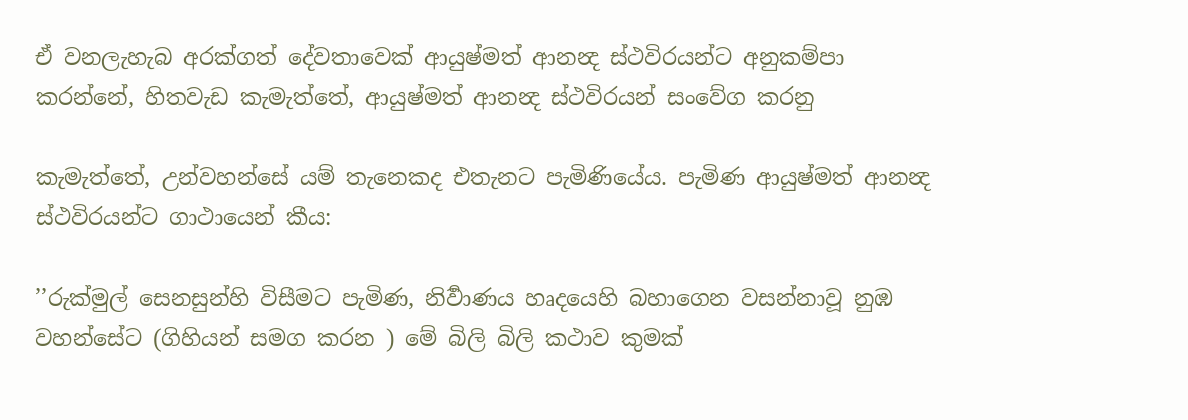ඒ වනලැහැබ අරක්ගත් දේවතාවෙක් ආයුෂ්මත් ආනන්‍ද ස්ථවිරයන්ට අනුකම්පා කරන්නේ, හිතවැඩ කැමැත්තේ, ආයුෂ්මත් ආනන්‍ද ස්ථවිරයන් සංවේග කරනු

කැමැත්තේ, උන්වහන්සේ යම් තැනෙකද එතැනට පැමිණියේය. පැමිණ ආයුෂ්මත් ආනන්‍ද ස්ථවිරයන්ට ගාථායෙන් කීය:

’’රුක්මුල් සෙනසුන්හි විසීමට පැමිණ, නිර්‍වාණය හෘදයෙහි බහාගෙන වසන්නාවූ නුඹ වහන්සේට (ගිහියන් සමග කරන ) මේ බිලි බිලි කථාව කුමක්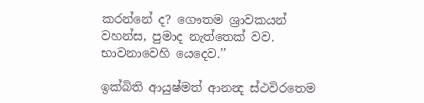කරන්නේ ද? ගෞතම ශ්‍රාවකයන් වහන්ස, පුමාද නැත්තෙක් වව. භාවනාවෙහි යෙදෙව.’’

ඉක්බිති ආයුෂ්මත් ආනන්‍ද ස්ථවිරතෙම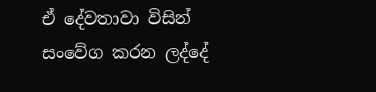ඒ දේවතාවා විසින් සංවේග කරන ලද්දේ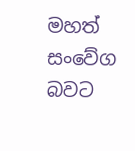මහත් සංවේග බවට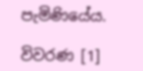පැමිණියේය.

විවරණ [1]